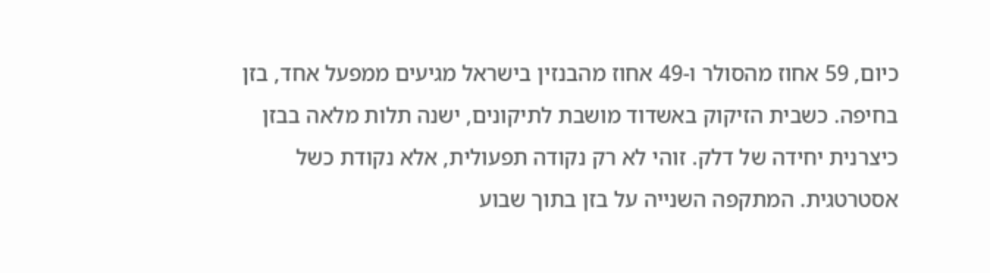כיום, 59 אחוז מהסולר ו-49 אחוז מהבנזין בישראל מגיעים ממפעל אחד, בזן בחיפה. כשבית הזיקוק באשדוד מושבת לתיקונים, ישנה תלות מלאה בבזן כיצרנית יחידה של דלק. זוהי לא רק נקודה תפעולית, אלא נקודת כשל אסטרטגית. המתקפה השנייה על בזן בתוך שבוע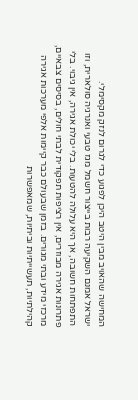המחישה שהאויב מבין היטב היכן לפגוע כדי לגרום לנזק מקסימלי.
ישראל אמנם השקיעה רבות בייצור חשמל מגז טבעי ואנרגיה סולארית, וזו התפתחות חשובה, אך היא עלולה להטעות. בלי יכולת אגירה, אין גיבוי. בלי פתרונות אגירה מבוזרים, אין רציפות תפקודית לבתי חולים, בסיסים צבאיים, מרכזי מידע ובתי מגורים. בזמן שבעולם כבר קיימות אלפי מערכות אגירה קהילתיות, תעשייתיות וביתיות, שמאפשרות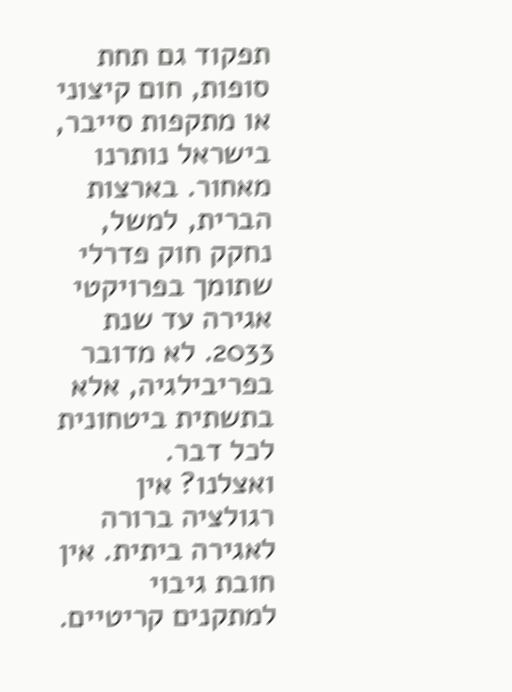תפקוד גם תחת סופות, חום קיצוני או מתקפות סייבר, בישראל נותרנו מאחור. בארצות הברית, למשל, נחקק חוק פדרלי שתומך בפרויקטי אגירה עד שנת 2033. לא מדובר בפריבילגיה, אלא בתשתית ביטחונית לכל דבר.
ואצלנו? אין רגולציה ברורה לאגירה ביתית. אין חובת גיבוי למתקנים קריטיים.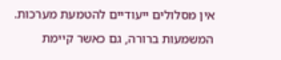אין מסלולים ייעודיים להטמעת מערכות. המשמעות ברורה, גם כאשר קיימת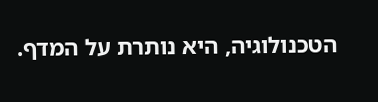הטכנולוגיה, היא נותרת על המדף.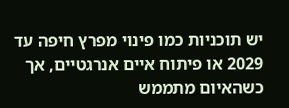יש תוכניות כמו פינוי מפרץ חיפה עד 2029 או פיתוח איים אנרגטיים, אך כשהאיום מתממש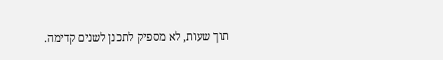תוך שעות, לא מספיק לתכנן לשנים קדימה.